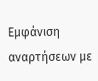Εμφάνιση αναρτήσεων με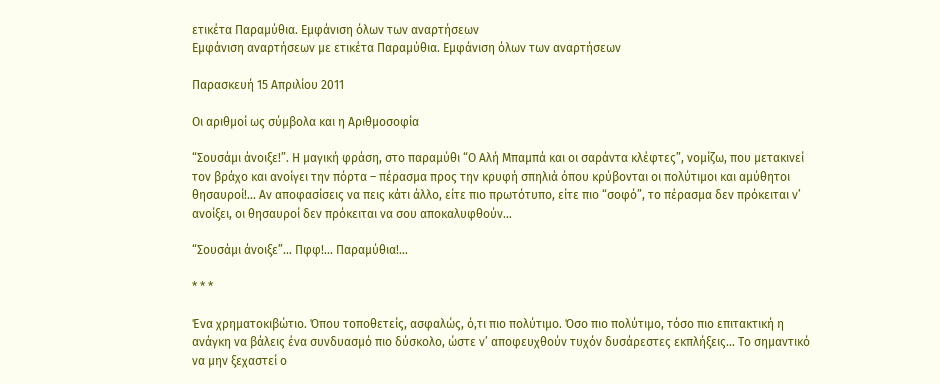ετικέτα Παραμύθια. Εμφάνιση όλων των αναρτήσεων
Εμφάνιση αναρτήσεων με ετικέτα Παραμύθια. Εμφάνιση όλων των αναρτήσεων

Παρασκευή 15 Απριλίου 2011

Οι αριθμοί ως σύμβολα και η Αριθμοσοφία

“Σουσάμι άνοιξε!”. Η μαγική φράση, στο παραμύθι “Ο Αλή Μπαμπά και οι σαράντα κλέφτες”, νομίζω, που μετακινεί τον βράχο και ανοίγει την πόρτα – πέρασμα προς την κρυφή σπηλιά όπου κρύβονται οι πολύτιμοι και αμύθητοι θησαυροί!... Αν αποφασίσεις να πεις κάτι άλλο, είτε πιο πρωτότυπο, είτε πιο “σοφό”, το πέρασμα δεν πρόκειται ν’ ανοίξει, οι θησαυροί δεν πρόκειται να σου αποκαλυφθούν…

“Σουσάμι άνοιξε”… Πφφ!... Παραμύθια!...

* * *

Ένα χρηματοκιβώτιο. Όπου τοποθετείς, ασφαλώς, ό,τι πιο πολύτιμο. Όσο πιο πολύτιμο, τόσο πιο επιτακτική η ανάγκη να βάλεις ένα συνδυασμό πιο δύσκολο, ώστε ν’ αποφευχθούν τυχόν δυσάρεστες εκπλήξεις… Το σημαντικό να μην ξεχαστεί ο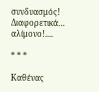συνδυασμός! Διαφορετικά… αλίμονο!....

* * *

Καθένας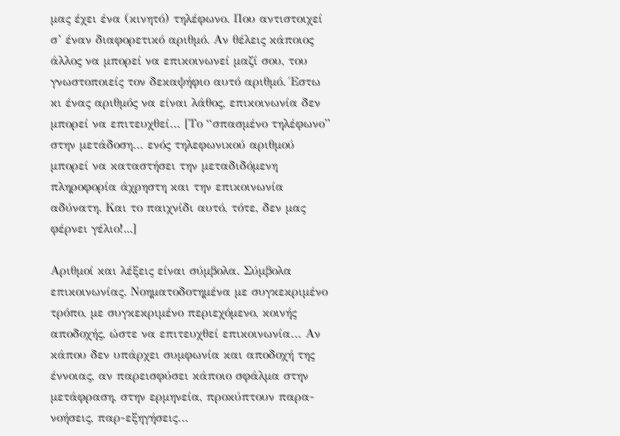μας έχει ένα (κινητό) τηλέφωνο. Που αντιστοιχεί σ’ έναν διαφορετικό αριθμό. Αν θέλεις κάποιος άλλος να μπορεί να επικοινωνεί μαζί σου, του γνωστοποιείς τον δεκαψήφιο αυτό αριθμό. Έστω κι ένας αριθμός να είναι λάθος, επικοινωνία δεν μπορεί να επιτευχθεί… [Το “σπασμένο τηλέφωνο” στην μετάδοση… ενός τηλεφωνικού αριθμού μπορεί να καταστήσει την μεταδιδόμενη πληροφορία άχρηστη και την επικοινωνία αδύνατη. Και το παιχνίδι αυτό, τότε, δεν μας φέρνει γέλιο!...]

Αριθμοί και λέξεις είναι σύμβολα. Σύμβολα επικοινωνίας. Νοηματοδοτημένα με συγκεκριμένο τρόπο, με συγκεκριμένο περιεχόμενο, κοινής αποδοχής, ώστε να επιτευχθεί επικοινωνία… Αν κάπου δεν υπάρχει συμφωνία και αποδοχή της έννοιας, αν παρεισφύσει κάποιο σφάλμα στην μετάφραση, στην ερμηνεία, προκύπτουν παρα-νοήσεις, παρ-εξηγήσεις…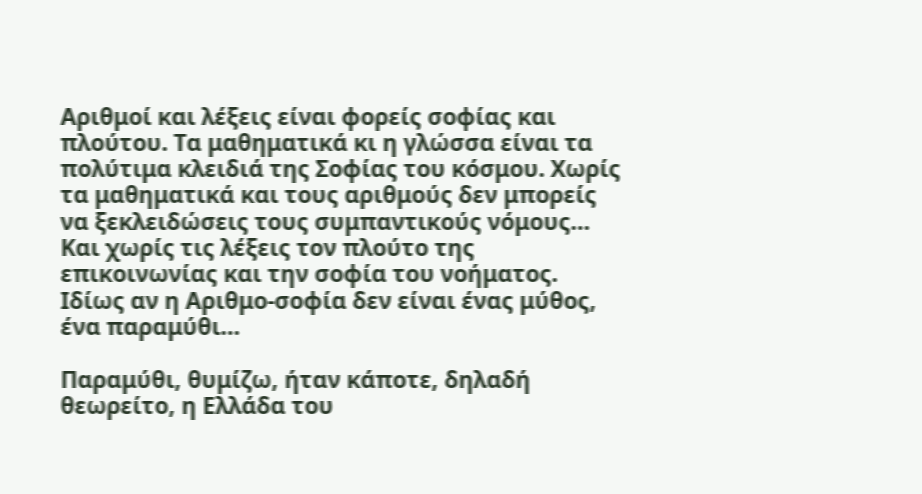Αριθμοί και λέξεις είναι φορείς σοφίας και πλούτου. Τα μαθηματικά κι η γλώσσα είναι τα πολύτιμα κλειδιά της Σοφίας του κόσμου. Χωρίς τα μαθηματικά και τους αριθμούς δεν μπορείς να ξεκλειδώσεις τους συμπαντικούς νόμους… Και χωρίς τις λέξεις τον πλούτο της επικοινωνίας και την σοφία του νοήματος. Ιδίως αν η Αριθμο-σοφία δεν είναι ένας μύθος, ένα παραμύθι…

Παραμύθι, θυμίζω, ήταν κάποτε, δηλαδή θεωρείτο, η Ελλάδα του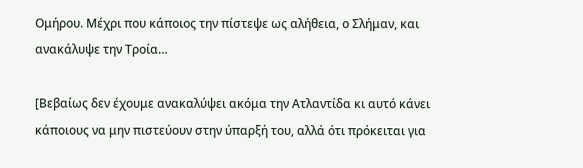Ομήρου. Μέχρι που κάποιος την πίστεψε ως αλήθεια, ο Σλήμαν, και ανακάλυψε την Τροία…

[Βεβαίως δεν έχουμε ανακαλύψει ακόμα την Ατλαντίδα κι αυτό κάνει κάποιους να μην πιστεύουν στην ύπαρξή του, αλλά ότι πρόκειται για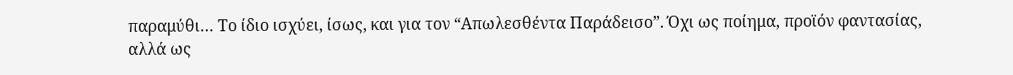παραμύθι… Το ίδιο ισχύει, ίσως, και για τον “Απωλεσθέντα Παράδεισο”. Όχι ως ποίημα, προϊόν φαντασίας, αλλά ως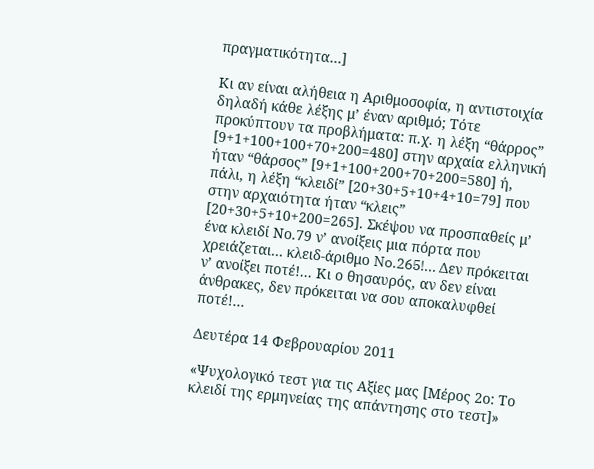πραγματικότητα…]

Κι αν είναι αλήθεια η Αριθμοσοφία, η αντιστοιχία δηλαδή κάθε λέξης μ’ έναν αριθμό; Τότε προκύπτουν τα προβλήματα: π.χ. η λέξη “θάρρος” [9+1+100+100+70+200=480] στην αρχαία ελληνική ήταν “θάρσος” [9+1+100+200+70+200=580] ή, πάλι, η λέξη “κλειδί” [20+30+5+10+4+10=79] που στην αρχαιότητα ήταν “κλεις” [20+30+5+10+200=265]. Σκέψου να προσπαθείς μ’ ένα κλειδί Νο.79 ν’ ανοίξεις μια πόρτα που χρειάζεται… κλειδ-άριθμο No.265!... Δεν πρόκειται ν’ ανοίξει ποτέ!... Κι ο θησαυρός, αν δεν είναι άνθρακες, δεν πρόκειται να σου αποκαλυφθεί ποτέ!...

Δευτέρα 14 Φεβρουαρίου 2011

«Ψυχολογικό τεστ για τις Αξίες μας [Μέρος 2ο: Το κλειδί της ερμηνείας της απάντησης στο τεστ]»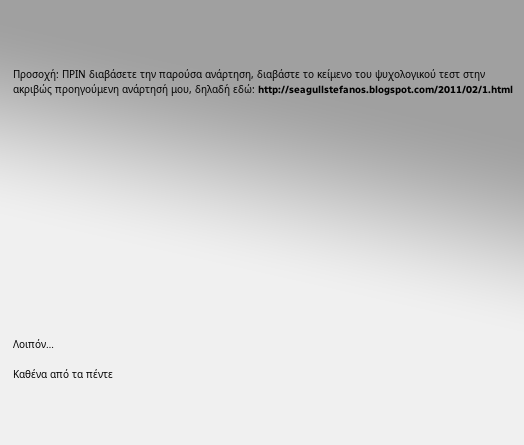Προσοχή: ΠΡΙΝ διαβάσετε την παρούσα ανάρτηση, διαβάστε το κείμενο του ψυχολογικού τεστ στην ακριβώς προηγούμενη ανάρτησή μου, δηλαδή εδώ: http://seagullstefanos.blogspot.com/2011/02/1.html
















Λοιπόν…

Καθένα από τα πέντε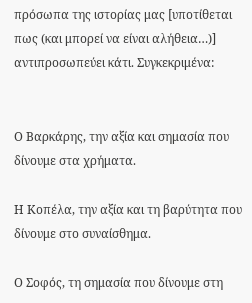πρόσωπα της ιστορίας μας [υποτίθεται πως (και μπορεί να είναι αλήθεια…)] αντιπροσωπεύει κάτι. Συγκεκριμένα:


Ο Βαρκάρης, την αξία και σημασία που δίνουμε στα χρήματα.

Η Κοπέλα, την αξία και τη βαρύτητα που δίνουμε στο συναίσθημα.

Ο Σοφός, τη σημασία που δίνουμε στη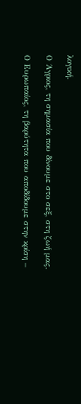λογική.

Ο Άγριος, τη σημασία που δίνουμε στο σεξ, στη ζωή μας.

Ο Ευρωπαίος, τη βαρύτητα που αποδίδουμε στην κρίση –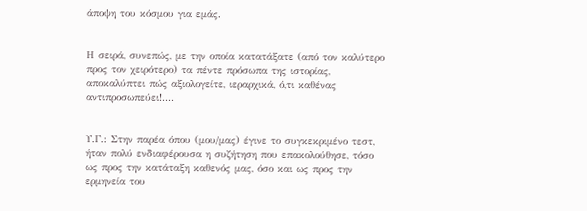άποψη του κόσμου για εμάς.


Η σειρά, συνεπώς, με την οποία κατατάξατε (από τον καλύτερο προς τον χειρότερο) τα πέντε πρόσωπα της ιστορίας, αποκαλύπτει πώς αξιολογείτε, ιεραρχικά, ό,τι καθένας αντιπροσωπεύει!....


Υ.Γ.: Στην παρέα όπου (μου/μας) έγινε το συγκεκριμένο τεστ, ήταν πολύ ενδιαφέρουσα η συζήτηση που επακολούθησε, τόσο ως προς την κατάταξη καθενός μας, όσο και ως προς την ερμηνεία του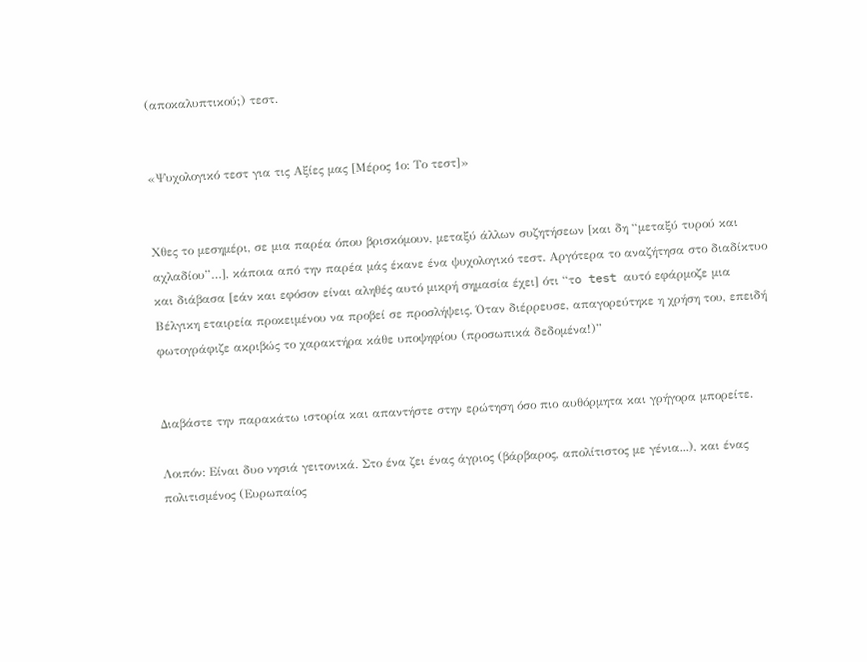(αποκαλυπτικού;) τεστ.


«Ψυχολογικό τεστ για τις Αξίες μας [Μέρος 1ο: Το τεστ]»


Χθες το μεσημέρι, σε μια παρέα όπου βρισκόμουν, μεταξύ άλλων συζητήσεων [και δη “μεταξύ τυρού και αχλαδίου”…], κάποια από την παρέα μάς έκανε ένα ψυχολογικό τεστ. Αργότερα το αναζήτησα στο διαδίκτυο και διάβασα [εάν και εφόσον είναι αληθές αυτό μικρή σημασία έχει] ότι “τo test αυτό εφάρμοζε μια Βέλγικη εταιρεία προκειμένου να προβεί σε προσλήψεις. Όταν διέρρευσε, απαγορεύτηκε η χρήση του, επειδή φωτογράφιζε ακριβώς το χαρακτήρα κάθε υποψηφίου (προσωπικά δεδομένα!)”


Διαβάστε την παρακάτω ιστορία και απαντήστε στην ερώτηση όσο πιο αυθόρμητα και γρήγορα μπορείτε.

Λοιπόν: Είναι δυο νησιά γειτονικά. Στο ένα ζει ένας άγριος (βάρβαρος, απολίτιστος με γένια...), και ένας πολιτισμένος (Ευρωπαίος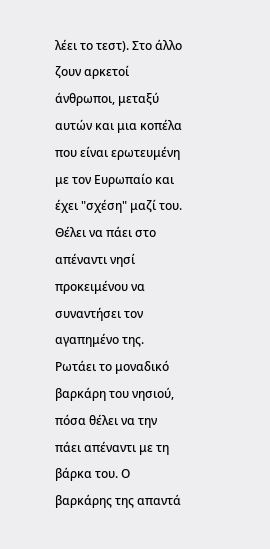λέει το τεστ). Στο άλλο ζουν αρκετοί άνθρωποι, μεταξύ αυτών και μια κοπέλα που είναι ερωτευμένη με τον Ευρωπαίο και έχει "σχέση" μαζί του. Θέλει να πάει στο απέναντι νησί προκειμένου να συναντήσει τον αγαπημένο της. Ρωτάει το μοναδικό βαρκάρη του νησιού, πόσα θέλει να την πάει απέναντι με τη βάρκα του. Ο βαρκάρης της απαντά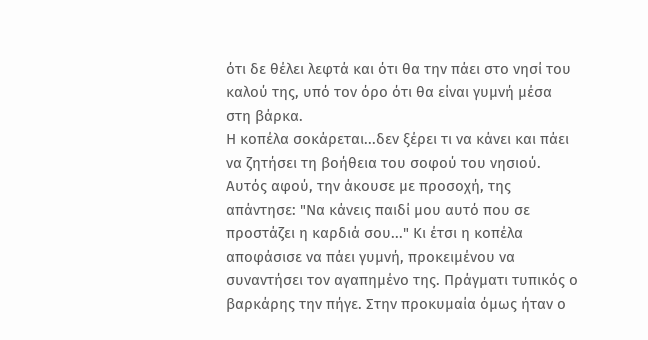ότι δε θέλει λεφτά και ότι θα την πάει στο νησί του καλού της, υπό τον όρο ότι θα είναι γυμνή μέσα στη βάρκα.
Η κοπέλα σοκάρεται...δεν ξέρει τι να κάνει και πάει να ζητήσει τη βοήθεια του σοφού του νησιού. Αυτός αφού, την άκουσε με προσοχή, της απάντησε: "Να κάνεις παιδί μου αυτό που σε προστάζει η καρδιά σου..." Κι έτσι η κοπέλα αποφάσισε να πάει γυμνή, προκειμένου να συναντήσει τον αγαπημένο της. Πράγματι τυπικός ο βαρκάρης την πήγε. Στην προκυμαία όμως ήταν ο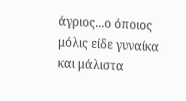άγριος...ο όποιος μόλις είδε γυναίκα και μάλιστα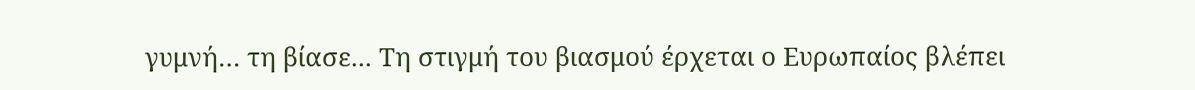γυμνή… τη βίασε... Τη στιγμή του βιασμού έρχεται ο Ευρωπαίος βλέπει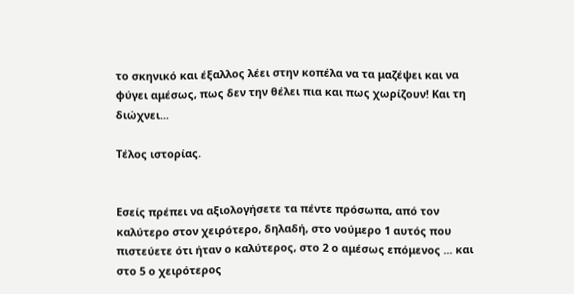το σκηνικό και έξαλλος λέει στην κοπέλα να τα μαζέψει και να φύγει αμέσως, πως δεν την θέλει πια και πως χωρίζουν! Και τη διώχνει...

Τέλος ιστορίας.


Εσείς πρέπει να αξιολογήσετε τα πέντε πρόσωπα, από τον καλύτερο στον χειρότερο, δηλαδή, στο νούμερο 1 αυτός που πιστεύετε ότι ήταν ο καλύτερος, στο 2 ο αμέσως επόμενος ... και στο 5 ο χειρότερος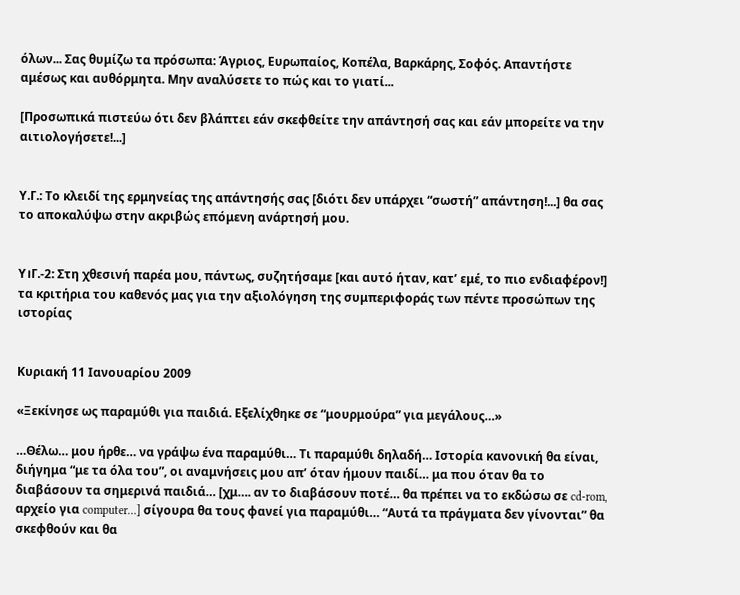όλων... Σας θυμίζω τα πρόσωπα: Άγριος, Ευρωπαίος, Κοπέλα, Βαρκάρης, Σοφός. Απαντήστε αμέσως και αυθόρμητα. Μην αναλύσετε το πώς και το γιατί...

[Προσωπικά πιστεύω ότι δεν βλάπτει εάν σκεφθείτε την απάντησή σας και εάν μπορείτε να την αιτιολογήσετε!...]


Υ.Γ.: Το κλειδί της ερμηνείας της απάντησής σας [διότι δεν υπάρχει “σωστή” απάντηση!...] θα σας το αποκαλύψω στην ακριβώς επόμενη ανάρτησή μου.


Υ।Γ.-2: Στη χθεσινή παρέα μου, πάντως, συζητήσαμε [και αυτό ήταν, κατ’ εμέ, το πιο ενδιαφέρον!] τα κριτήρια του καθενός μας για την αξιολόγηση της συμπεριφοράς των πέντε προσώπων της ιστορίας


Κυριακή 11 Ιανουαρίου 2009

«Ξεκίνησε ως παραμύθι για παιδιά. Εξελίχθηκε σε “μουρμούρα” για μεγάλους…»

…Θέλω… μου ήρθε… να γράψω ένα παραμύθι… Τι παραμύθι δηλαδή… Ιστορία κανονική θα είναι, διήγημα “με τα όλα του”, οι αναμνήσεις μου απ’ όταν ήμουν παιδί… μα που όταν θα το διαβάσουν τα σημερινά παιδιά… [χμ…. αν το διαβάσουν ποτέ… θα πρέπει να το εκδώσω σε cd-rom, αρχείο για computer…] σίγουρα θα τους φανεί για παραμύθι… “Αυτά τα πράγματα δεν γίνονται” θα σκεφθούν και θα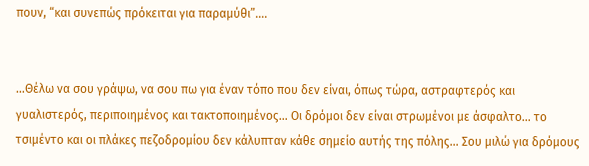πουν, “και συνεπώς πρόκειται για παραμύθι”….


…Θέλω να σου γράψω, να σου πω για έναν τόπο που δεν είναι, όπως τώρα, αστραφτερός και γυαλιστερός, περιποιημένος και τακτοποιημένος… Οι δρόμοι δεν είναι στρωμένοι με άσφαλτο… το τσιμέντο και οι πλάκες πεζοδρομίου δεν κάλυπταν κάθε σημείο αυτής της πόλης… Σου μιλώ για δρόμους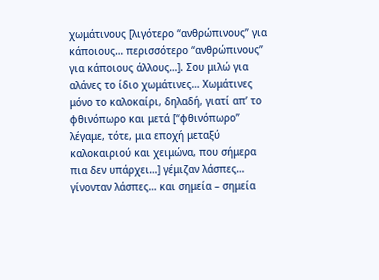χωμάτινους [λιγότερο “ανθρώπινους” για κάποιους… περισσότερο “ανθρώπινους” για κάποιους άλλους…]. Σου μιλώ για αλάνες το ίδιο χωμάτινες… Χωμάτινες μόνο το καλοκαίρι, δηλαδή, γιατί απ’ το φθινόπωρο και μετά [“φθινόπωρο” λέγαμε, τότε, μια εποχή μεταξύ καλοκαιριού και χειμώνα, που σήμερα πια δεν υπάρχει…] γέμιζαν λάσπες… γίνονταν λάσπες… και σημεία – σημεία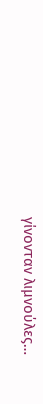γίνονταν λιμνούλες…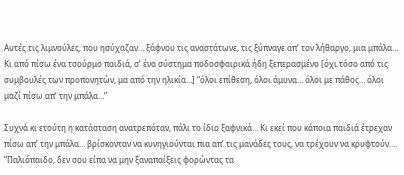Αυτές τις λιμνούλες, που ησύχαζαν… ξάφνου τις αναστάτωνε, τις ξύπναγε απ’ τον λήθαργο, μια μπάλα… Κι από πίσω ένα τσούρμο παιδιά, σ’ ένα σύστημα ποδοσφαιρικά ήδη ξεπερασμένο [όχι τόσο από τις συμβουλές των προπονητών, μα από την ηλικία…] “όλοι επίθεση, όλοι άμυνα… όλοι με πάθος… όλοι μαζί πίσω απ’ την μπάλα…”

Συχνά κι ετούτη η κατάσταση ανατρεπόταν, πάλι το ίδιο ξαφνικά… Κι εκεί που κάποια παιδιά έτρεχαν πίσω απ’ την μπάλα… βρίσκονταν να κυνηγιούνται πια απ’ τις μανάδες τους, να τρέχουν να κρυφτούν…. “Παλιόπαιδο, δεν σου είπα να μην ξαναπαίξεις φορώντας τα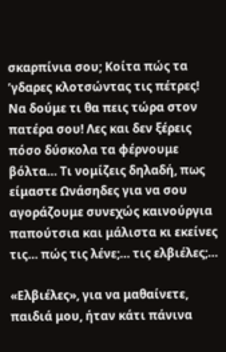σκαρπίνια σου; Κοίτα πώς τα ’γδαρες κλοτσώντας τις πέτρες! Να δούμε τι θα πεις τώρα στον πατέρα σου! Λες και δεν ξέρεις πόσο δύσκολα τα φέρνουμε βόλτα… Τι νομίζεις δηλαδή, πως είμαστε Ωνάσηδες για να σου αγοράζουμε συνεχώς καινούργια παπούτσια και μάλιστα κι εκείνες τις… πώς τις λένε;… τις ελβιέλες;…

«Ελβιέλες», για να μαθαίνετε, παιδιά μου, ήταν κάτι πάνινα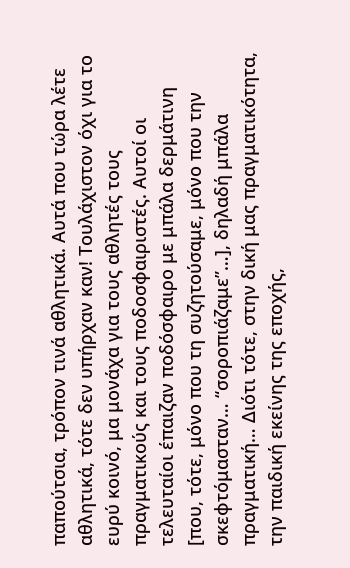παπούτσια, τρόπον τινά αθλητικά. Αυτά που τώρα λέτε αθλητικά, τότε δεν υπήρχαν καν! Τουλάχιστον όχι για το ευρύ κοινό, μα μονάχα για τους αθλητές τους πραγματικούς και τους ποδοσφαιριστές. Αυτοί οι τελευταίοι έπαιζαν ποδόσφαιρο με μπάλα δερμάτινη [που, τότε, μόνο που τη συζητούσαμε, μόνο που την σκεφτόμασταν… “σοροπιάζαμε”…], δηλαδή μπάλα πραγματική… Διότι τότε, στην δική μας πραγματικότητα, την παιδική εκείνης της εποχής,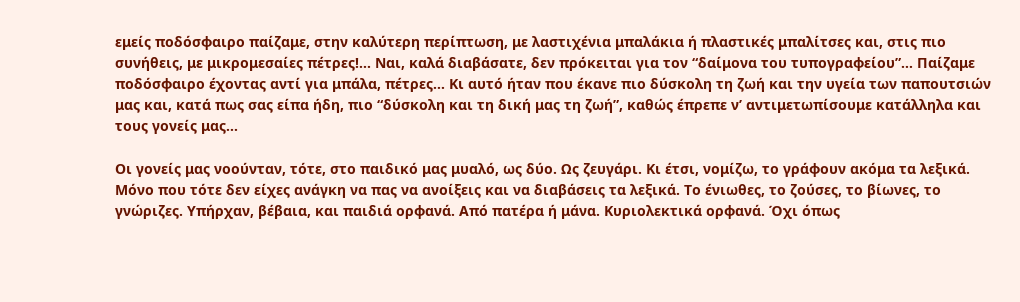εμείς ποδόσφαιρο παίζαμε, στην καλύτερη περίπτωση, με λαστιχένια μπαλάκια ή πλαστικές μπαλίτσες και, στις πιο συνήθεις, με μικρομεσαίες πέτρες!... Ναι, καλά διαβάσατε, δεν πρόκειται για τον “δαίμονα του τυπογραφείου”… Παίζαμε ποδόσφαιρο έχοντας αντί για μπάλα, πέτρες… Κι αυτό ήταν που έκανε πιο δύσκολη τη ζωή και την υγεία των παπουτσιών μας και, κατά πως σας είπα ήδη, πιο “δύσκολη και τη δική μας τη ζωή”, καθώς έπρεπε ν’ αντιμετωπίσουμε κατάλληλα και τους γονείς μας…

Οι γονείς μας νοούνταν, τότε, στο παιδικό μας μυαλό, ως δύο. Ως ζευγάρι. Κι έτσι, νομίζω, το γράφουν ακόμα τα λεξικά. Μόνο που τότε δεν είχες ανάγκη να πας να ανοίξεις και να διαβάσεις τα λεξικά. Το ένιωθες, το ζούσες, το βίωνες, το γνώριζες. Υπήρχαν, βέβαια, και παιδιά ορφανά. Από πατέρα ή μάνα. Κυριολεκτικά ορφανά. Όχι όπως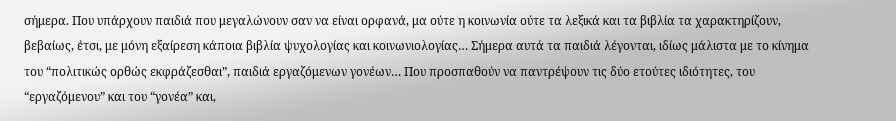σήμερα. Που υπάρχουν παιδιά που μεγαλώνουν σαν να είναι ορφανά, μα ούτε η κοινωνία ούτε τα λεξικά και τα βιβλία τα χαρακτηρίζουν, βεβαίως, έτσι, με μόνη εξαίρεση κάποια βιβλία ψυχολογίας και κοινωνιολογίας… Σήμερα αυτά τα παιδιά λέγονται, ιδίως μάλιστα με το κίνημα του “πολιτικώς ορθώς εκφράζεσθαι”, παιδιά εργαζόμενων γονέων… Που προσπαθούν να παντρέψουν τις δύο ετούτες ιδιότητες, του “εργαζόμενου” και του “γονέα” και,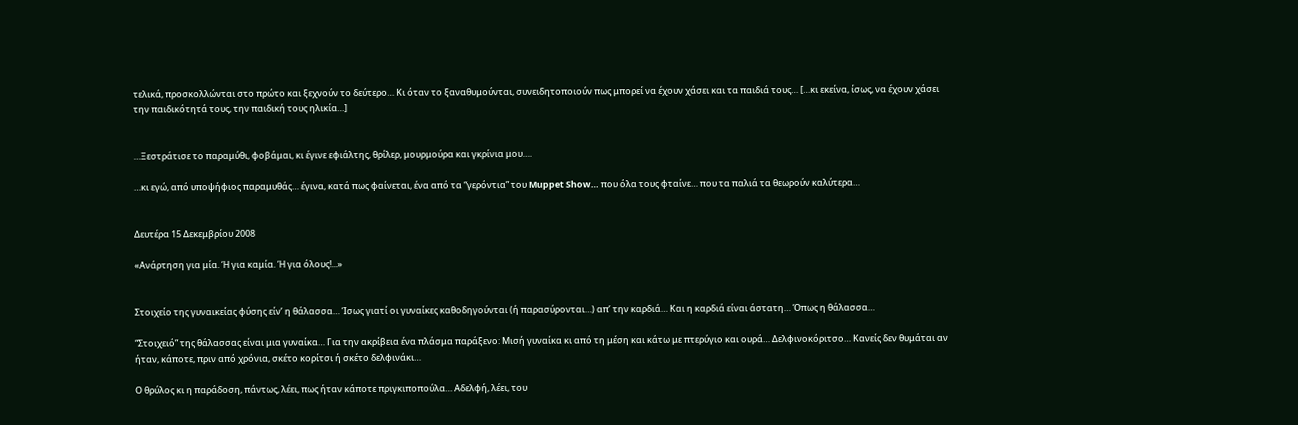τελικά, προσκολλώνται στο πρώτο και ξεχνούν το δεύτερο… Κι όταν το ξαναθυμούνται, συνειδητοποιούν πως μπορεί να έχουν χάσει και τα παιδιά τους… […κι εκείνα, ίσως, να έχουν χάσει την παιδικότητά τους, την παιδική τους ηλικία…]


…Ξεστράτισε το παραμύθι, φοβάμαι, κι έγινε εφιάλτης, θρίλερ, μουρμούρα και γκρίνια μου….

…κι εγώ, από υποψήφιος παραμυθάς… έγινα, κατά πως φαίνεται, ένα από τα “γερόντια” του Muppet Show… που όλα τους φταίνε… που τα παλιά τα θεωρούν καλύτερα…


Δευτέρα 15 Δεκεμβρίου 2008

«Ανάρτηση για μία. Ή για καμία. Ή για όλους!...»


Στοιχείο της γυναικείας φύσης είν’ η θάλασσα… Ίσως γιατί οι γυναίκες καθοδηγούνται (ή παρασύρονται…) απ’ την καρδιά… Και η καρδιά είναι άστατη… Όπως η θάλασσα…

“Στοιχειό” της θάλασσας είναι μια γυναίκα… Για την ακρίβεια ένα πλάσμα παράξενο: Μισή γυναίκα κι από τη μέση και κάτω με πτερύγιο και ουρά… Δελφινοκόριτσο… Κανείς δεν θυμάται αν ήταν, κάποτε, πριν από χρόνια, σκέτο κορίτσι ή σκέτο δελφινάκι…

Ο θρύλος κι η παράδοση, πάντως, λέει, πως ήταν κάποτε πριγκιποπούλα… Αδελφή, λέει, του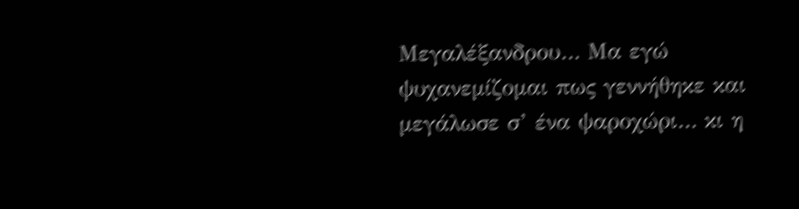Μεγαλέξανδρου… Μα εγώ ψυχανεμίζομαι πως γεννήθηκε και μεγάλωσε σ’ ένα ψαροχώρι… κι η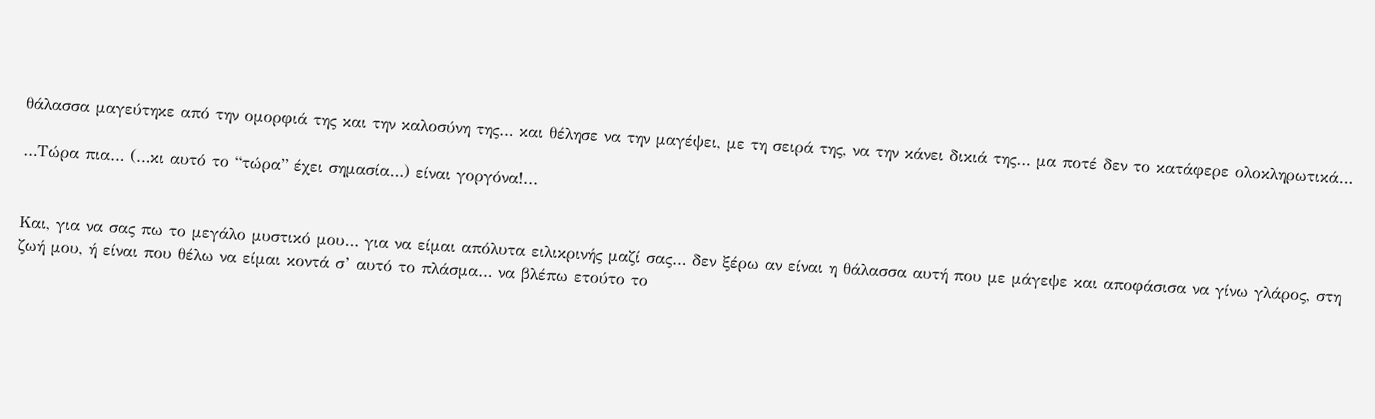θάλασσα μαγεύτηκε από την ομορφιά της και την καλοσύνη της… και θέλησε να την μαγέψει, με τη σειρά της, να την κάνει δικιά της… μα ποτέ δεν το κατάφερε ολοκληρωτικά…

…Τώρα πια… (…κι αυτό το “τώρα” έχει σημασία…) είναι γοργόνα!...


Και, για να σας πω το μεγάλο μυστικό μου… για να είμαι απόλυτα ειλικρινής μαζί σας… δεν ξέρω αν είναι η θάλασσα αυτή που με μάγεψε και αποφάσισα να γίνω γλάρος, στη ζωή μου, ή είναι που θέλω να είμαι κοντά σ’ αυτό το πλάσμα… να βλέπω ετούτο το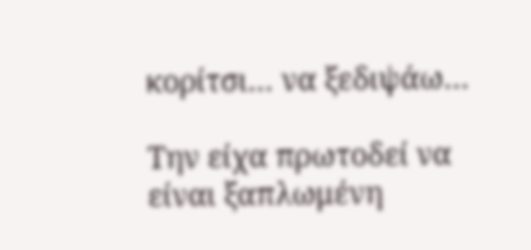κορίτσι… να ξεδιψάω…

Την είχα πρωτοδεί να είναι ξαπλωμένη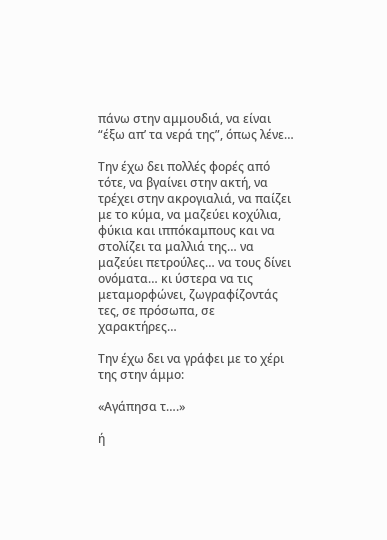πάνω στην αμμουδιά, να είναι “έξω απ’ τα νερά της”, όπως λένε…

Την έχω δει πολλές φορές από τότε, να βγαίνει στην ακτή, να τρέχει στην ακρογιαλιά, να παίζει με το κύμα, να μαζεύει κοχύλια, φύκια και ιππόκαμπους και να στολίζει τα μαλλιά της… να μαζεύει πετρούλες… να τους δίνει ονόματα… κι ύστερα να τις μεταμορφώνει, ζωγραφίζοντάς τες, σε πρόσωπα, σε χαρακτήρες…

Την έχω δει να γράφει με το χέρι της στην άμμο:

«Αγάπησα τ….»

ή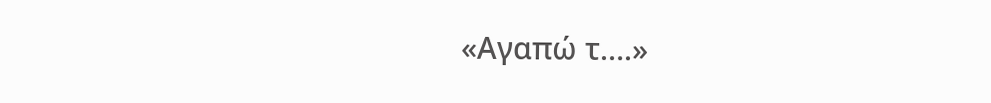«Αγαπώ τ….»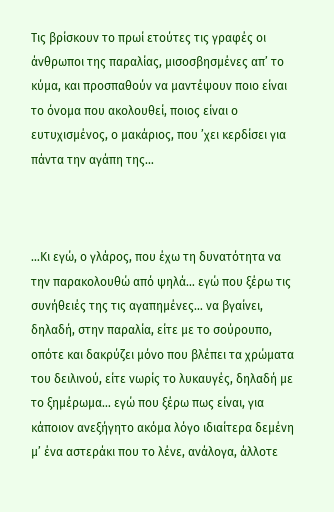Τις βρίσκουν το πρωί ετούτες τις γραφές οι άνθρωποι της παραλίας, μισοσβησμένες απ’ το κύμα, και προσπαθούν να μαντέψουν ποιο είναι το όνομα που ακολουθεί, ποιος είναι ο ευτυχισμένος, ο μακάριος, που ’χει κερδίσει για πάντα την αγάπη της…



…Κι εγώ, ο γλάρος, που έχω τη δυνατότητα να την παρακολουθώ από ψηλά… εγώ που ξέρω τις συνήθειές της τις αγαπημένες… να βγαίνει, δηλαδή, στην παραλία, είτε με το σούρουπο, οπότε και δακρύζει μόνο που βλέπει τα χρώματα του δειλινού, είτε νωρίς το λυκαυγές, δηλαδή με το ξημέρωμα… εγώ που ξέρω πως είναι, για κάποιον ανεξήγητο ακόμα λόγο ιδιαίτερα δεμένη μ’ ένα αστεράκι που το λένε, ανάλογα, άλλοτε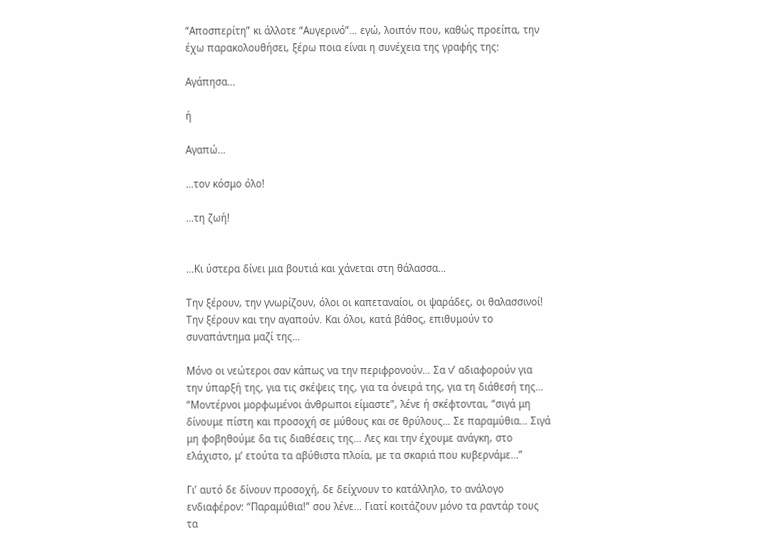“Αποσπερίτη” κι άλλοτε “Αυγερινό”… εγώ, λοιπόν που, καθώς προείπα, την έχω παρακολουθήσει, ξέρω ποια είναι η συνέχεια της γραφής της:

Αγάπησα…

ή

Αγαπώ…

…τον κόσμο όλο!

…τη ζωή!


…Κι ύστερα δίνει μια βουτιά και χάνεται στη θάλασσα…

Την ξέρουν, την γνωρίζουν, όλοι οι καπεταναίοι, οι ψαράδες, οι θαλασσινοί! Την ξέρουν και την αγαπούν. Και όλοι, κατά βάθος, επιθυμούν το συναπάντημα μαζί της…

Μόνο οι νεώτεροι σαν κάπως να την περιφρονούν… Σα ν’ αδιαφορούν για την ύπαρξή της, για τις σκέψεις της, για τα όνειρά της, για τη διάθεσή της… “Μοντέρνοι μορφωμένοι άνθρωποι είμαστε”, λένε ή σκέφτονται, “σιγά μη δίνουμε πίστη και προσοχή σε μύθους και σε θρύλους… Σε παραμύθια… Σιγά μη φοβηθούμε δα τις διαθέσεις της… Λες και την έχουμε ανάγκη, στο ελάχιστο, μ’ ετούτα τα αβύθιστα πλοία, με τα σκαριά που κυβερνάμε…”

Γι’ αυτό δε δίνουν προσοχή, δε δείχνουν το κατάλληλο, το ανάλογο ενδιαφέρον: “Παραμύθια!” σου λένε… Γιατί κοιτάζουν μόνο τα ραντάρ τους τα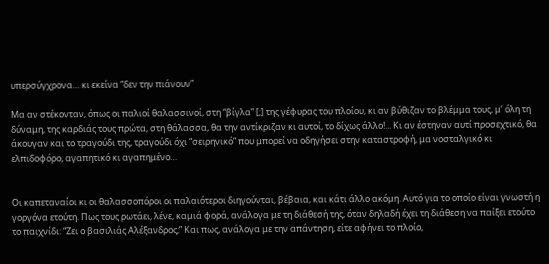υπερσύγχρονα… κι εκείνα “δεν την πιάνουν”

Μα αν στέκονταν, όπως οι παλιοί θαλασσινοί, στη “βίγλα” [;] της γέφυρας του πλοίου, κι αν βύθιζαν το βλέμμα τους, μ’ όλη τη δύναμη, της καρδιάς τους πρώτα, στη θάλασσα, θα την αντίκριζαν κι αυτοί, το δίχως άλλο!... Κι αν έστηναν αυτί προσεχτικό, θα άκουγαν και το τραγούδι της, τραγούδι όχι “σειρηνικό” που μπορεί να οδηγήσει στην καταστροφή, μα νοσταλγικό κι ελπιδοφόρο, αγαπητικό κι αγαπημένο…


Οι καπεταναίοι κι οι θαλασσοπόροι οι παλαιότεροι διηγούνται, βέβαια, και κάτι άλλο ακόμη. Αυτό για το οποίο είναι γνωστή η γοργόνα ετούτη. Πως τους ρωτάει, λένε, καμιά φορά, ανάλογα με τη διάθεσή της, όταν δηλαδή έχει τη διάθεση να παίξει ετούτο το παιχνίδι: “Ζει ο βασιλιάς Αλέξανδρος;” Και πως, ανάλογα με την απάντηση, είτε αφήνει το πλοίο,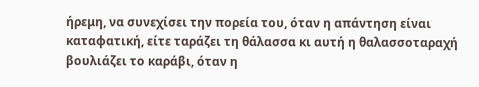ήρεμη, να συνεχίσει την πορεία του, όταν η απάντηση είναι καταφατική, είτε ταράζει τη θάλασσα κι αυτή η θαλασσοταραχή βουλιάζει το καράβι, όταν η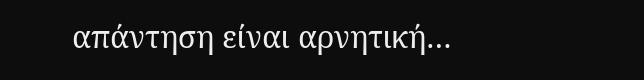απάντηση είναι αρνητική…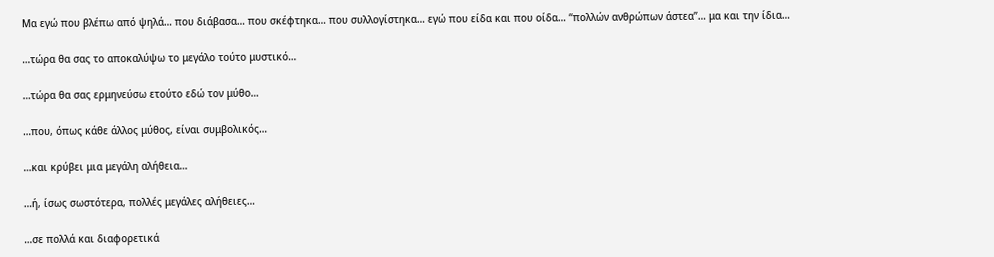Μα εγώ που βλέπω από ψηλά… που διάβασα… που σκέφτηκα… που συλλογίστηκα… εγώ που είδα και που οίδα… “πολλών ανθρώπων άστεα”… μα και την ίδια…

…τώρα θα σας το αποκαλύψω το μεγάλο τούτο μυστικό…

…τώρα θα σας ερμηνεύσω ετούτο εδώ τον μύθο…

…που, όπως κάθε άλλος μύθος, είναι συμβολικός…

…και κρύβει μια μεγάλη αλήθεια…

…ή, ίσως σωστότερα, πολλές μεγάλες αλήθειες…

…σε πολλά και διαφορετικά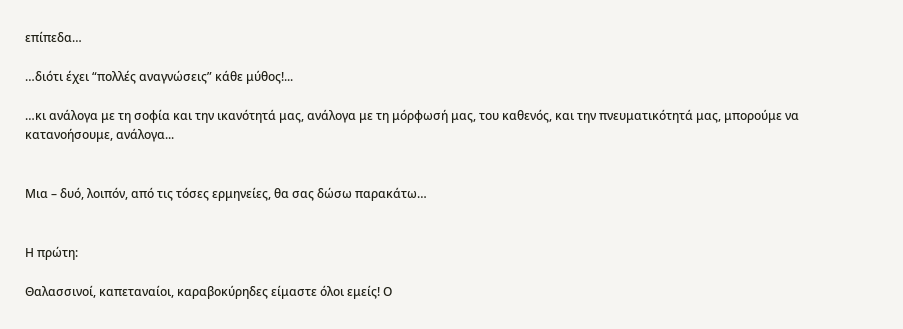επίπεδα…

…διότι έχει “πολλές αναγνώσεις” κάθε μύθος!...

…κι ανάλογα με τη σοφία και την ικανότητά μας, ανάλογα με τη μόρφωσή μας, του καθενός, και την πνευματικότητά μας, μπορούμε να κατανοήσουμε, ανάλογα...


Μια – δυό, λοιπόν, από τις τόσες ερμηνείες, θα σας δώσω παρακάτω…


Η πρώτη:

Θαλασσινοί, καπεταναίοι, καραβοκύρηδες είμαστε όλοι εμείς! Ο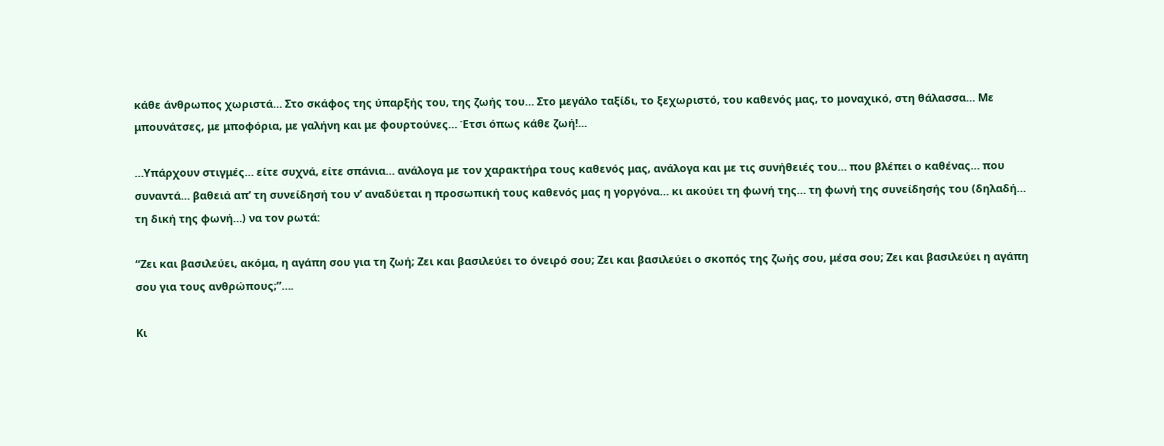κάθε άνθρωπος χωριστά… Στο σκάφος της ύπαρξής του, της ζωής του… Στο μεγάλο ταξίδι, το ξεχωριστό, του καθενός μας, το μοναχικό, στη θάλασσα… Με μπουνάτσες, με μποφόρια, με γαλήνη και με φουρτούνες… Έτσι όπως κάθε ζωή!...

…Υπάρχουν στιγμές… είτε συχνά, είτε σπάνια… ανάλογα με τον χαρακτήρα τους καθενός μας, ανάλογα και με τις συνήθειές του… που βλέπει ο καθένας… που συναντά… βαθειά απ’ τη συνείδησή του ν’ αναδύεται η προσωπική τους καθενός μας η γοργόνα… κι ακούει τη φωνή της… τη φωνή της συνείδησής του (δηλαδή… τη δική της φωνή…) να τον ρωτά:

“Ζει και βασιλεύει, ακόμα, η αγάπη σου για τη ζωή; Ζει και βασιλεύει το όνειρό σου; Ζει και βασιλεύει ο σκοπός της ζωής σου, μέσα σου; Ζει και βασιλεύει η αγάπη σου για τους ανθρώπους;”….

Κι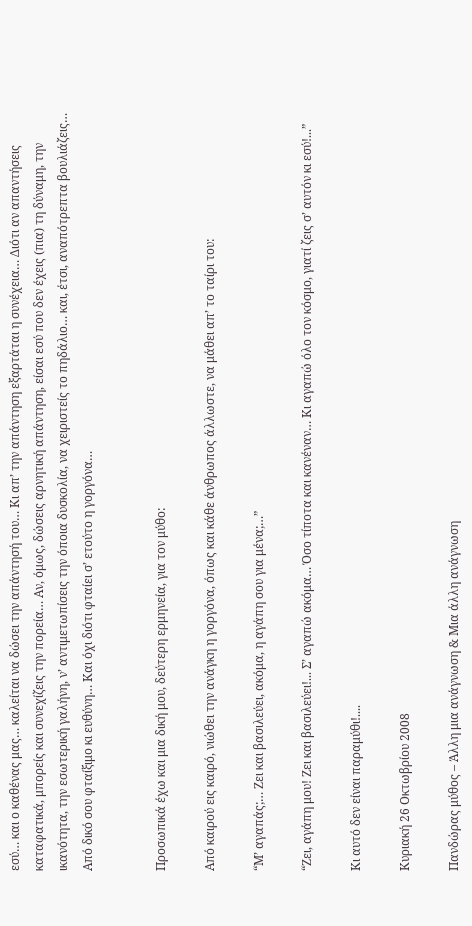εσύ… και ο καθένας μας… καλείται να δώσει την απάντησή του… Κι απ’ την απάντηση εξαρτάται η συνέχεια… Διότι αν απαντήσεις καταφατικά, μπορείς και συνεχίζεις την πορεία… Αν, όμως, δώσεις αρνητική απάντηση, είσαι εσύ που δεν έχεις (πια) τη δύναμη, την ικανότητα, την εσωτερική γαλήνη, ν’ αντιμετωπίσεις την όποια δυσκολία, να χειριστείς το πηδάλιο… και, έτσι, αναπότρεπτα βουλιάζεις… Από δικό σου φταίξιμο κι ευθύνη… Και όχι διότι φταίει σ’ ετούτο η γοργόνα…


Προσωπικά έχω και μια δική μου, δεύτερη ερμηνεία, για τον μύθο:

Από καιρού εις καιρό, νιώθει την ανάγκη η γοργόνα, όπως και κάθε άνθρωπος άλλωστε, να μάθει απ’ το ταίρι του:

“Μ’ αγαπάς;… Ζει και βασιλεύει, ακόμα, η αγάπη σου για μένα;…”

“Ζει, αγάπη μου! Ζει και βασιλεύει!... Σ’ αγαπώ ακόμα… Όσο τίποτα και κανέναν… Κι αγαπώ όλο τον κόσμο, γιατί ζεις σ’ αυτόν κι εσύ!...”

Κι αυτό δεν είναι παραμύθι!....

Κυριακή 26 Οκτωβρίου 2008

Πανδώρας μύθος – Άλλη μια ανάγνωση & Μια άλλη ανάγνωση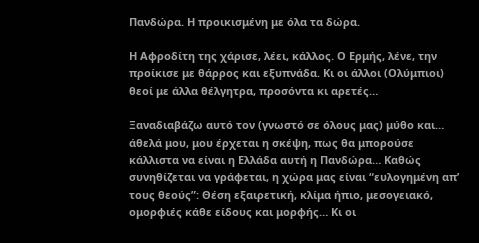Πανδώρα. Η προικισμένη με όλα τα δώρα.

Η Αφροδίτη της χάρισε, λέει, κάλλος. Ο Ερμής, λένε, την προίκισε με θάρρος και εξυπνάδα. Κι οι άλλοι (Ολύμπιοι) θεοί με άλλα θέλγητρα, προσόντα κι αρετές…

Ξαναδιαβάζω αυτό τον (γνωστό σε όλους μας) μύθο και… άθελά μου, μου έρχεται η σκέψη, πως θα μπορούσε κάλλιστα να είναι η Ελλάδα αυτή η Πανδώρα… Καθώς συνηθίζεται να γράφεται, η χώρα μας είναι “ευλογημένη απ’ τους θεούς”: Θέση εξαιρετική, κλίμα ήπιο, μεσογειακό, ομορφιές κάθε είδους και μορφής… Κι οι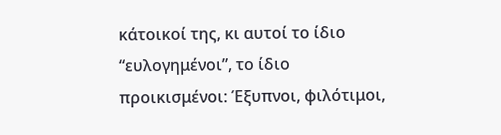κάτοικοί της, κι αυτοί το ίδιο “ευλογημένοι”, το ίδιο προικισμένοι: Έξυπνοι, φιλότιμοι,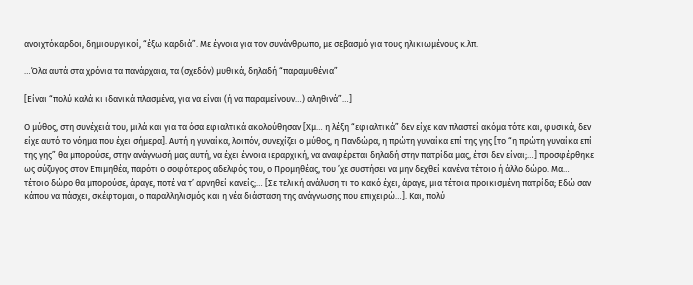ανοιχτόκαρδοι, δημιουργικοί, “έξω καρδιά”. Με έγνοια για τον συνάνθρωπο, με σεβασμό για τους ηλικιωμένους κ.λπ.

…Όλα αυτά στα χρόνια τα πανάρχαια, τα (σχεδόν) μυθικά, δηλαδή “παραμυθένια”

[Είναι “πολύ καλά κι ιδανικά πλασμένα, για να είναι (ή να παραμείνουν…) αληθινά”…]

Ο μύθος, στη συνέχειά του, μιλά και για τα όσα εφιαλτικά ακολούθησαν [Χμ… η λέξη “εφιαλτικά” δεν είχε καν πλαστεί ακόμα τότε και, φυσικά, δεν είχε αυτό το νόημα που έχει σήμερα]. Αυτή η γυναίκα, λοιπόν, συνεχίζει ο μύθος, η Πανδώρα, η πρώτη γυναίκα επί της γης [το “η πρώτη γυναίκα επί της γης” θα μπορούσε, στην ανάγνωσή μας αυτή, να έχει έννοια ιεραρχική, να αναφέρεται δηλαδή στην πατρίδα μας, έτσι δεν είναι;…] προσφέρθηκε ως σύζυγος στον Επιμηθέα, παρότι ο σοφότερος αδελφός του, ο Προμηθέας, του ’χε συστήσει να μην δεχθεί κανένα τέτοιο ή άλλο δώρο. Μα… τέτοιο δώρο θα μπορούσε, άραγε, ποτέ να τ’ αρνηθεί κανείς;… [Σε τελική ανάλυση τι το κακό έχει, άραγε, μια τέτοια προικισμένη πατρίδα; Εδώ σαν κάπου να πάσχει, σκέφτομαι, ο παραλληλισμός και η νέα διάσταση της ανάγνωσης που επιχειρώ…]. Και, πολύ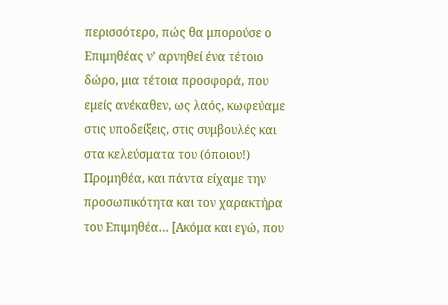περισσότερο, πώς θα μπορούσε ο Επιμηθέας ν’ αρνηθεί ένα τέτοιο δώρο, μια τέτοια προσφορά, που εμείς ανέκαθεν, ως λαός, κωφεύαμε στις υποδείξεις, στις συμβουλές και στα κελεύσματα του (όποιου!) Προμηθέα, και πάντα είχαμε την προσωπικότητα και τον χαρακτήρα του Επιμηθέα… [Ακόμα και εγώ, που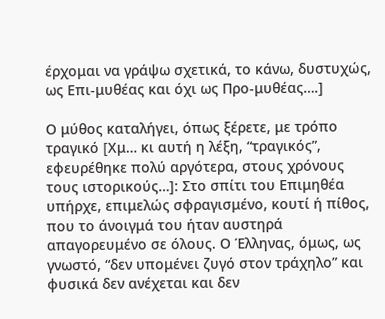έρχομαι να γράψω σχετικά, το κάνω, δυστυχώς, ως Επι-μυθέας και όχι ως Προ-μυθέας….]

Ο μύθος καταλήγει, όπως ξέρετε, με τρόπο τραγικό [Xμ… κι αυτή η λέξη, “τραγικός”, εφευρέθηκε πολύ αργότερα, στους χρόνους τους ιστορικούς…]: Στο σπίτι του Επιμηθέα υπήρχε, επιμελώς σφραγισμένο, κουτί ή πίθος, που το άνοιγμά του ήταν αυστηρά απαγορευμένο σε όλους. Ο Έλληνας, όμως, ως γνωστό, “δεν υπομένει ζυγό στον τράχηλο” και φυσικά δεν ανέχεται και δεν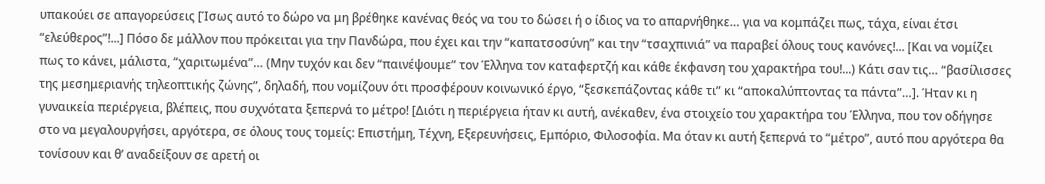υπακούει σε απαγορεύσεις [Ίσως αυτό το δώρο να μη βρέθηκε κανένας θεός να του το δώσει ή ο ίδιος να το απαρνήθηκε… για να κομπάζει πως, τάχα, είναι έτσι “ελεύθερος”!...] Πόσο δε μάλλον που πρόκειται για την Πανδώρα, που έχει και την “καπατσοσύνη” και την “τσαχπινιά” να παραβεί όλους τους κανόνες!... [Kαι να νομίζει πως το κάνει, μάλιστα, “χαριτωμένα”… (Μην τυχόν και δεν “παινέψουμε” τον Έλληνα τον καταφερτζή και κάθε έκφανση του χαρακτήρα του!...) Κάτι σαν τις… “βασίλισσες της μεσημεριανής τηλεοπτικής ζώνης”, δηλαδή, που νομίζουν ότι προσφέρουν κοινωνικό έργο, “ξεσκεπάζοντας κάθε τι” κι “αποκαλύπτοντας τα πάντα”…]. Ήταν κι η γυναικεία περιέργεια, βλέπεις, που συχνότατα ξεπερνά το μέτρο! [Διότι η περιέργεια ήταν κι αυτή, ανέκαθεν, ένα στοιχείο του χαρακτήρα του Έλληνα, που τον οδήγησε στο να μεγαλουργήσει, αργότερα, σε όλους τους τομείς: Επιστήμη, Τέχνη, Εξερευνήσεις, Εμπόριο, Φιλοσοφία. Μα όταν κι αυτή ξεπερνά το “μέτρο”, αυτό που αργότερα θα τονίσουν και θ’ αναδείξουν σε αρετή οι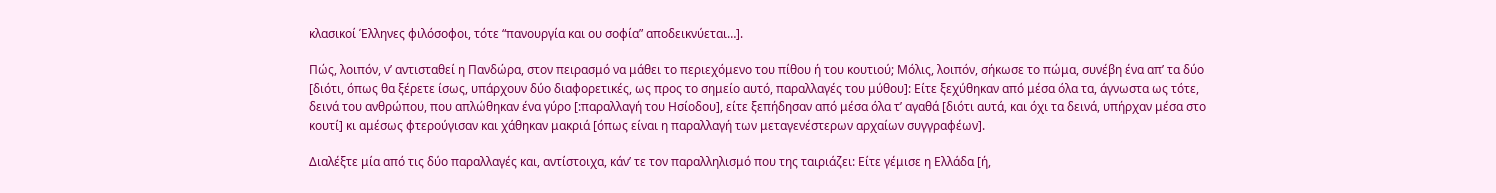κλασικοί Έλληνες φιλόσοφοι, τότε “πανουργία και ου σοφία” αποδεικνύεται…].

Πώς, λοιπόν, ν’ αντισταθεί η Πανδώρα, στον πειρασμό να μάθει το περιεχόμενο του πίθου ή του κουτιού; Μόλις, λοιπόν, σήκωσε το πώμα, συνέβη ένα απ’ τα δύο [διότι, όπως θα ξέρετε ίσως, υπάρχουν δύο διαφορετικές, ως προς το σημείο αυτό, παραλλαγές του μύθου]: Είτε ξεχύθηκαν από μέσα όλα τα, άγνωστα ως τότε, δεινά του ανθρώπου, που απλώθηκαν ένα γύρο [:παραλλαγή του Ησίοδου], είτε ξεπήδησαν από μέσα όλα τ’ αγαθά [διότι αυτά, και όχι τα δεινά, υπήρχαν μέσα στο κουτί] κι αμέσως φτερούγισαν και χάθηκαν μακριά [όπως είναι η παραλλαγή των μεταγενέστερων αρχαίων συγγραφέων].

Διαλέξτε μία από τις δύο παραλλαγές και, αντίστοιχα, κάν’ τε τον παραλληλισμό που της ταιριάζει: Είτε γέμισε η Ελλάδα [ή,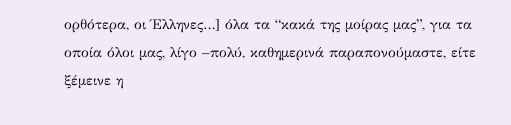ορθότερα, οι Έλληνες…] όλα τα “κακά της μοίρας μας”, για τα οποία όλοι μας, λίγο –πολύ, καθημερινά παραπονούμαστε, είτε ξέμεινε η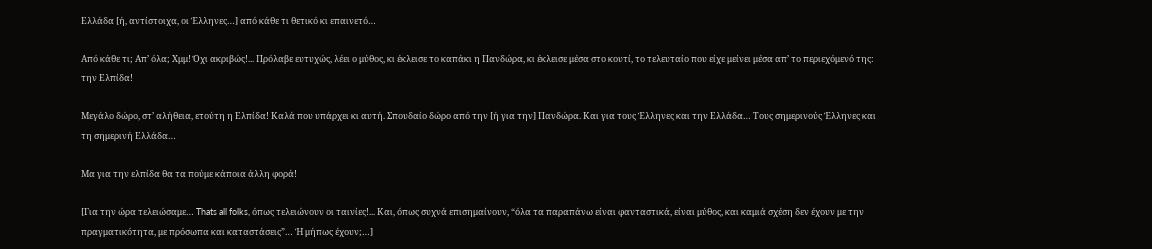Ελλάδα [ή, αντίστοιχα, οι Έλληνες…] από κάθε τι θετικό κι επαινετό…

Από κάθε τι; Απ’ όλα; Χμμ! Όχι ακριβώς!... Πρόλαβε ευτυχώς, λέει ο μύθος, κι έκλεισε το καπάκι η Πανδώρα, κι έκλεισε μέσα στο κουτί, το τελευταίο που είχε μείνει μέσα απ’ το περιεχόμενό της: την Ελπίδα!

Μεγάλο δώρο, στ’ αλήθεια, ετούτη η Ελπίδα! Καλά που υπάρχει κι αυτή. Σπουδαίο δώρο από την [ή για την] Πανδώρα. Και για τους Έλληνες και την Ελλάδα… Τους σημερινούς Έλληνες και τη σημερινή Ελλάδα…

Μα για την ελπίδα θα τα πούμε κάποια άλλη φορά!

[Για την ώρα τελειώσαμε… Thats all folks, όπως τελειώνουν οι ταινίες!... Και, όπως συχνά επισημαίνουν, “όλα τα παραπάνω είναι φανταστικά, είναι μύθος, και καμιά σχέση δεν έχουν με την πραγματικότητα, με πρόσωπα και καταστάσεις”… Ή μήπως έχουν;…]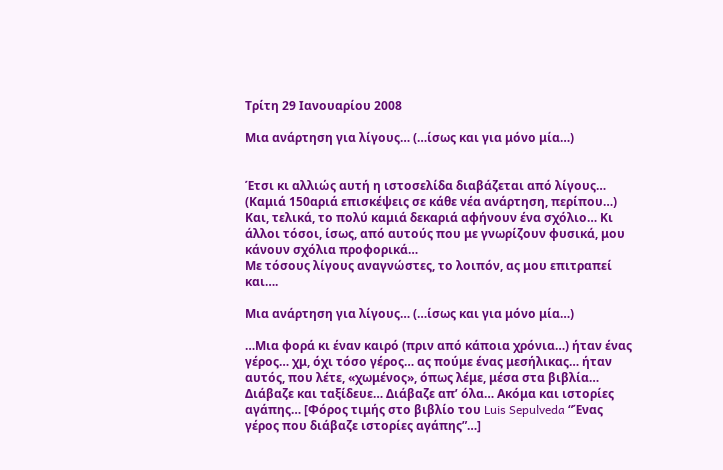Τρίτη 29 Ιανουαρίου 2008

Μια ανάρτηση για λίγους… (…ίσως και για μόνο μία…)


Έτσι κι αλλιώς αυτή η ιστοσελίδα διαβάζεται από λίγους… (Καμιά 150αριά επισκέψεις σε κάθε νέα ανάρτηση, περίπου…) Και, τελικά, το πολύ καμιά δεκαριά αφήνουν ένα σχόλιο… Κι άλλοι τόσοι, ίσως, από αυτούς που με γνωρίζουν φυσικά, μου κάνουν σχόλια προφορικά…
Με τόσους λίγους αναγνώστες, το λοιπόν, ας μου επιτραπεί και….

Μια ανάρτηση για λίγους… (…ίσως και για μόνο μία…)

…Μια φορά κι έναν καιρό (πριν από κάποια χρόνια…) ήταν ένας γέρος… χμ, όχι τόσο γέρος… ας πούμε ένας μεσήλικας… ήταν αυτός, που λέτε, «χωμένος», όπως λέμε, μέσα στα βιβλία… Διάβαζε και ταξίδευε… Διάβαζε απ’ όλα… Ακόμα και ιστορίες αγάπης… [Φόρος τιμής στο βιβλίο του Luis Sepulveda “Ένας γέρος που διάβαζε ιστορίες αγάπης”…]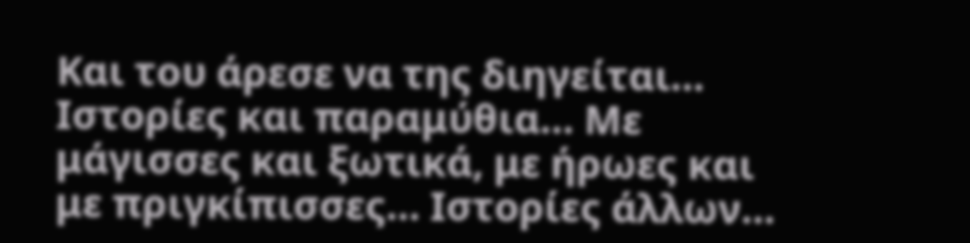Και του άρεσε να της διηγείται… Ιστορίες και παραμύθια… Με μάγισσες και ξωτικά, με ήρωες και με πριγκίπισσες… Ιστορίες άλλων…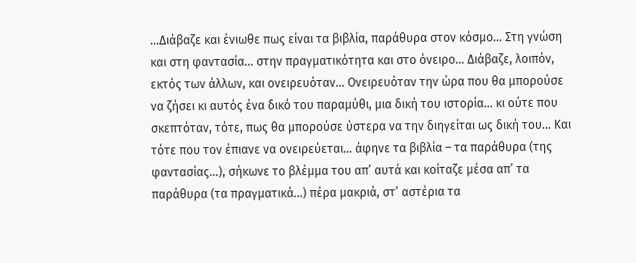…Διάβαζε και ένιωθε πως είναι τα βιβλία, παράθυρα στον κόσμο… Στη γνώση και στη φαντασία… στην πραγματικότητα και στο όνειρο… Διάβαζε, λοιπόν, εκτός των άλλων, και ονειρευόταν… Ονειρευόταν την ώρα που θα μπορούσε να ζήσει κι αυτός ένα δικό του παραμύθι, μια δική του ιστορία… κι ούτε που σκεπτόταν, τότε, πως θα μπορούσε ύστερα να την διηγείται ως δική του… Και τότε που τον έπιανε να ονειρεύεται… άφηνε τα βιβλία – τα παράθυρα (της φαντασίας…), σήκωνε το βλέμμα του απ’ αυτά και κοίταζε μέσα απ’ τα παράθυρα (τα πραγματικά…) πέρα μακριά, στ’ αστέρια τα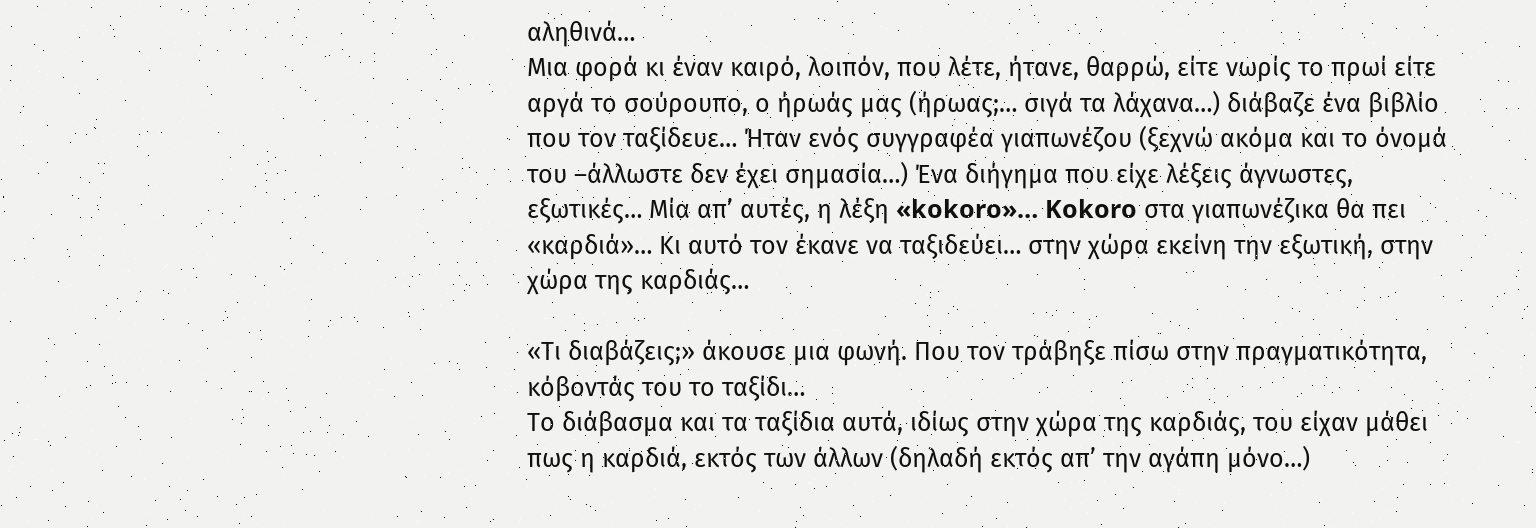αληθινά…
Μια φορά κι έναν καιρό, λοιπόν, που λέτε, ήτανε, θαρρώ, είτε νωρίς το πρωί είτε αργά το σούρουπο, ο ήρωάς μας (ήρωας;… σιγά τα λάχανα…) διάβαζε ένα βιβλίο που τον ταξίδευε… Ήταν ενός συγγραφέα γιαπωνέζου (ξεχνώ ακόμα και το όνομά του –άλλωστε δεν έχει σημασία…) Ένα διήγημα που είχε λέξεις άγνωστες, εξωτικές… Μία απ’ αυτές, η λέξη «kokoro»… Kokoro στα γιαπωνέζικα θα πει «καρδιά»… Κι αυτό τον έκανε να ταξιδεύει… στην χώρα εκείνη την εξωτική, στην χώρα της καρδιάς…

«Τι διαβάζεις;» άκουσε μια φωνή. Που τον τράβηξε πίσω στην πραγματικότητα, κόβοντάς του το ταξίδι…
Το διάβασμα και τα ταξίδια αυτά, ιδίως στην χώρα της καρδιάς, του είχαν μάθει πως η καρδιά, εκτός των άλλων (δηλαδή εκτός απ’ την αγάπη μόνο…)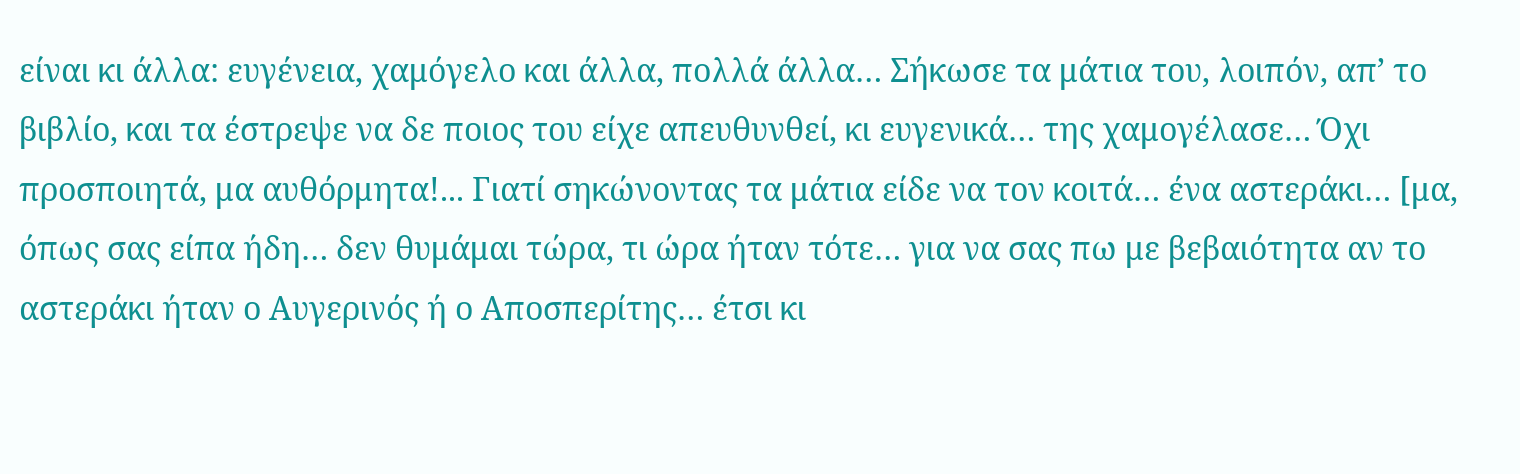είναι κι άλλα: ευγένεια, χαμόγελο και άλλα, πολλά άλλα… Σήκωσε τα μάτια του, λοιπόν, απ’ το βιβλίο, και τα έστρεψε να δε ποιος του είχε απευθυνθεί, κι ευγενικά… της χαμογέλασε… Όχι προσποιητά, μα αυθόρμητα!... Γιατί σηκώνοντας τα μάτια είδε να τον κοιτά… ένα αστεράκι… [μα, όπως σας είπα ήδη… δεν θυμάμαι τώρα, τι ώρα ήταν τότε… για να σας πω με βεβαιότητα αν το αστεράκι ήταν ο Αυγερινός ή ο Αποσπερίτης… έτσι κι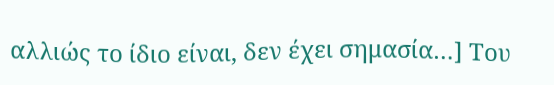αλλιώς το ίδιο είναι, δεν έχει σημασία…] Του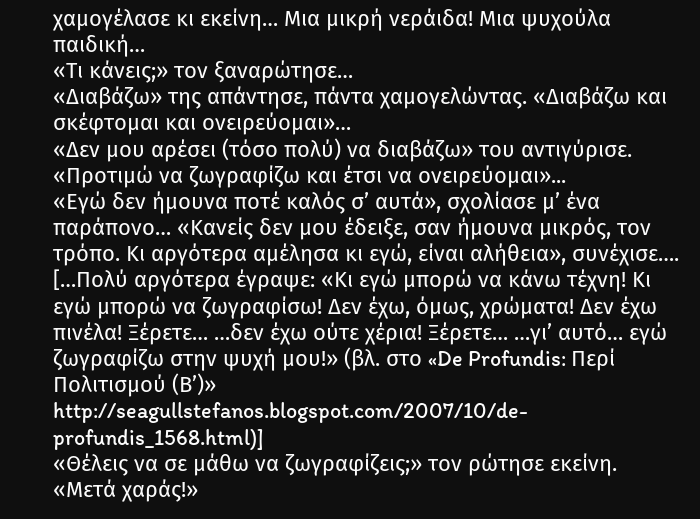χαμογέλασε κι εκείνη… Μια μικρή νεράιδα! Μια ψυχούλα παιδική…
«Τι κάνεις;» τον ξαναρώτησε…
«Διαβάζω» της απάντησε, πάντα χαμογελώντας. «Διαβάζω και σκέφτομαι και ονειρεύομαι»…
«Δεν μου αρέσει (τόσο πολύ) να διαβάζω» του αντιγύρισε. «Προτιμώ να ζωγραφίζω και έτσι να ονειρεύομαι»...
«Εγώ δεν ήμουνα ποτέ καλός σ’ αυτά», σχολίασε μ’ ένα παράπονο… «Κανείς δεν μου έδειξε, σαν ήμουνα μικρός, τον τρόπο. Κι αργότερα αμέλησα κι εγώ, είναι αλήθεια», συνέχισε….
[…Πολύ αργότερα έγραψε: «Κι εγώ μπορώ να κάνω τέχνη! Κι εγώ μπορώ να ζωγραφίσω! Δεν έχω, όμως, χρώματα! Δεν έχω πινέλα! Ξέρετε… …δεν έχω ούτε χέρια! Ξέρετε… …γι’ αυτό… εγώ ζωγραφίζω στην ψυχή μου!» (βλ. στο «De Profundis: Περί Πολιτισμού (Β’)» http://seagullstefanos.blogspot.com/2007/10/de-profundis_1568.html)]
«Θέλεις να σε μάθω να ζωγραφίζεις;» τον ρώτησε εκείνη.
«Μετά χαράς!»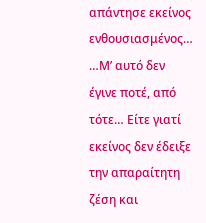απάντησε εκείνος ενθουσιασμένος…
…Μ’ αυτό δεν έγινε ποτέ, από τότε… Είτε γιατί εκείνος δεν έδειξε την απαραίτητη ζέση και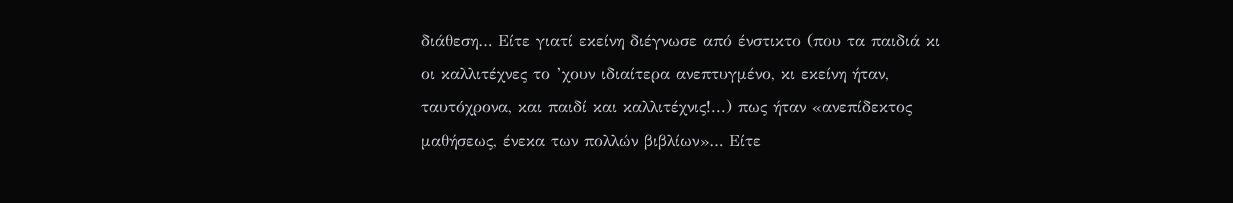διάθεση… Είτε γιατί εκείνη διέγνωσε από ένστικτο (που τα παιδιά κι οι καλλιτέχνες το ’χουν ιδιαίτερα ανεπτυγμένο, κι εκείνη ήταν, ταυτόχρονα, και παιδί και καλλιτέχνις!...) πως ήταν «ανεπίδεκτος μαθήσεως, ένεκα των πολλών βιβλίων»… Είτε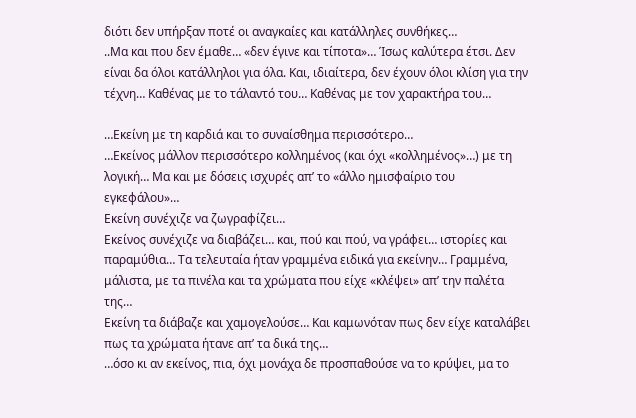διότι δεν υπήρξαν ποτέ οι αναγκαίες και κατάλληλες συνθήκες…
..Μα και που δεν έμαθε… «δεν έγινε και τίποτα»… Ίσως καλύτερα έτσι. Δεν είναι δα όλοι κατάλληλοι για όλα. Και, ιδιαίτερα, δεν έχουν όλοι κλίση για την τέχνη… Καθένας με το τάλαντό του… Καθένας με τον χαρακτήρα του…

…Εκείνη με τη καρδιά και το συναίσθημα περισσότερο…
…Εκείνος μάλλον περισσότερο κολλημένος (και όχι «κολλημένος»…) με τη λογική… Μα και με δόσεις ισχυρές απ’ το «άλλο ημισφαίριο του εγκεφάλου»…
Εκείνη συνέχιζε να ζωγραφίζει…
Εκείνος συνέχιζε να διαβάζει… και, πού και πού, να γράφει… ιστορίες και παραμύθια… Τα τελευταία ήταν γραμμένα ειδικά για εκείνην… Γραμμένα, μάλιστα, με τα πινέλα και τα χρώματα που είχε «κλέψει» απ’ την παλέτα της…
Εκείνη τα διάβαζε και χαμογελούσε… Και καμωνόταν πως δεν είχε καταλάβει πως τα χρώματα ήτανε απ’ τα δικά της…
…όσο κι αν εκείνος, πια, όχι μονάχα δε προσπαθούσε να το κρύψει, μα το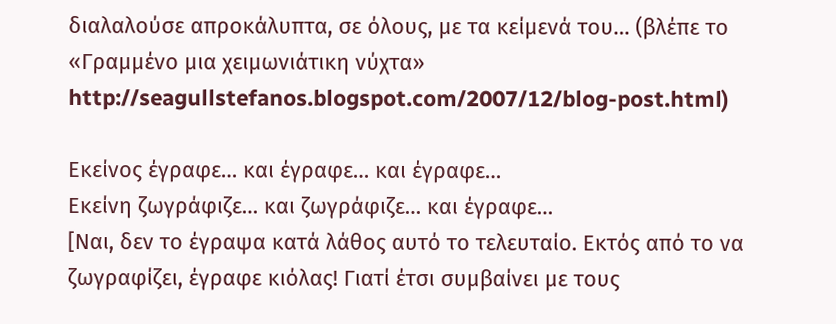διαλαλούσε απροκάλυπτα, σε όλους, με τα κείμενά του… (βλέπε το «Γραμμένο μια χειμωνιάτικη νύχτα» http://seagullstefanos.blogspot.com/2007/12/blog-post.html)

Εκείνος έγραφε… και έγραφε… και έγραφε…
Εκείνη ζωγράφιζε… και ζωγράφιζε… και έγραφε…
[Ναι, δεν το έγραψα κατά λάθος αυτό το τελευταίο. Εκτός από το να ζωγραφίζει, έγραφε κιόλας! Γιατί έτσι συμβαίνει με τους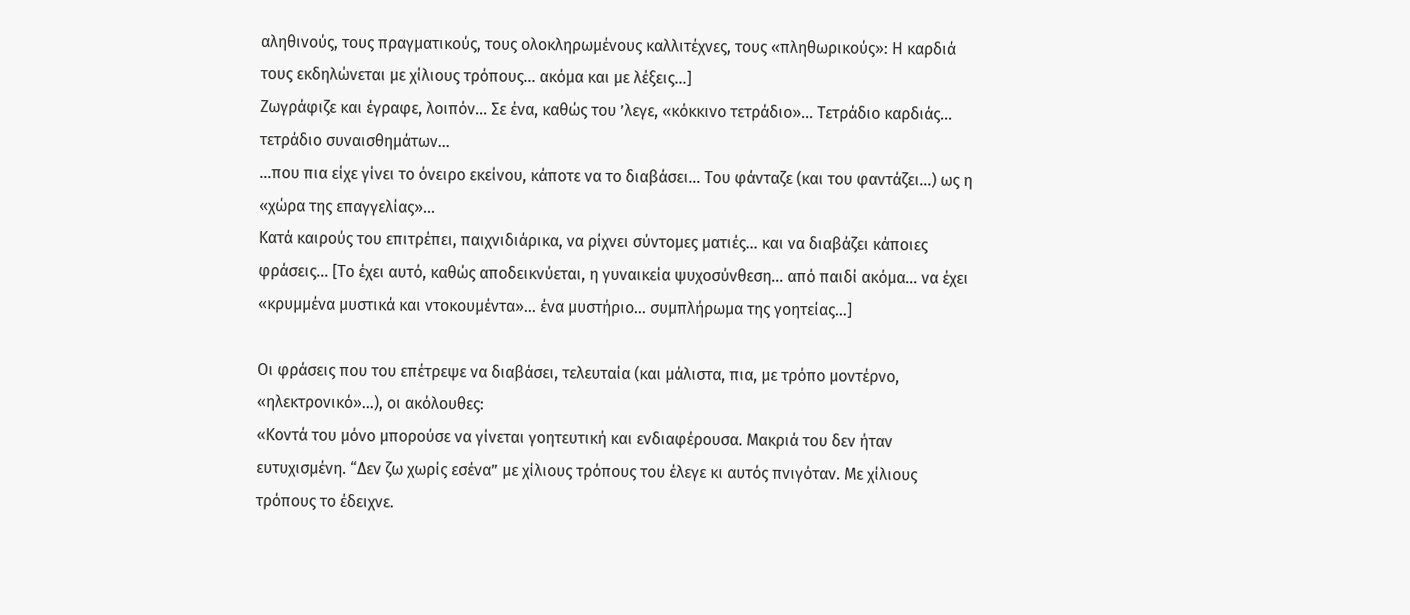αληθινούς, τους πραγματικούς, τους ολοκληρωμένους καλλιτέχνες, τους «πληθωρικούς»: Η καρδιά τους εκδηλώνεται με χίλιους τρόπους… ακόμα και με λέξεις…]
Ζωγράφιζε και έγραφε, λοιπόν… Σε ένα, καθώς του ’λεγε, «κόκκινο τετράδιο»… Τετράδιο καρδιάς… τετράδιο συναισθημάτων…
…που πια είχε γίνει το όνειρο εκείνου, κάποτε να το διαβάσει… Του φάνταζε (και του φαντάζει…) ως η «χώρα της επαγγελίας»…
Κατά καιρούς του επιτρέπει, παιχνιδιάρικα, να ρίχνει σύντομες ματιές… και να διαβάζει κάποιες φράσεις… [Το έχει αυτό, καθώς αποδεικνύεται, η γυναικεία ψυχοσύνθεση… από παιδί ακόμα… να έχει «κρυμμένα μυστικά και ντοκουμέντα»… ένα μυστήριο… συμπλήρωμα της γοητείας…]

Οι φράσεις που του επέτρεψε να διαβάσει, τελευταία (και μάλιστα, πια, με τρόπο μοντέρνο, «ηλεκτρονικό»…), οι ακόλουθες:
«Κοντά του μόνο μπορούσε να γίνεται γοητευτική και ενδιαφέρουσα. Μακριά του δεν ήταν ευτυχισμένη. “Δεν ζω χωρίς εσένα” με χίλιους τρόπους του έλεγε κι αυτός πνιγόταν. Με χίλιους τρόπους το έδειχνε.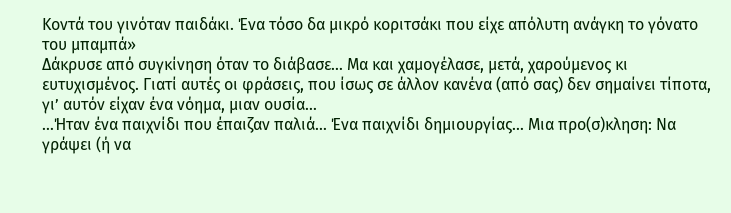Κοντά του γινόταν παιδάκι. Ένα τόσο δα μικρό κοριτσάκι που είχε απόλυτη ανάγκη το γόνατο του μπαμπά»
Δάκρυσε από συγκίνηση όταν το διάβασε… Μα και χαμογέλασε, μετά, χαρούμενος κι ευτυχισμένος. Γιατί αυτές οι φράσεις, που ίσως σε άλλον κανένα (από σας) δεν σημαίνει τίποτα, γι’ αυτόν είχαν ένα νόημα, μιαν ουσία…
…Ήταν ένα παιχνίδι που έπαιζαν παλιά… Ένα παιχνίδι δημιουργίας… Μια προ(σ)κληση: Να γράψει (ή να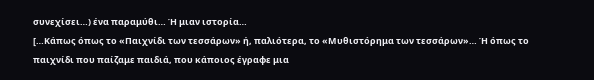συνεχίσει…) ένα παραμύθι… Ή μιαν ιστορία…
[…Κάπως όπως το «Παιχνίδι των τεσσάρων» ή, παλιότερα, το «Μυθιστόρημα των τεσσάρων»… Ή όπως το παιχνίδι που παίζαμε παιδιά, που κάποιος έγραφε μια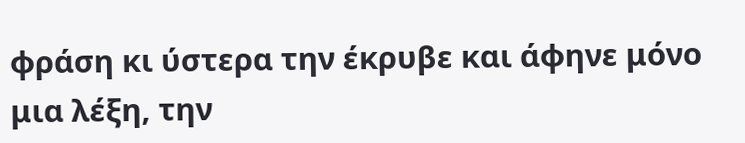φράση κι ύστερα την έκρυβε και άφηνε μόνο μια λέξη, την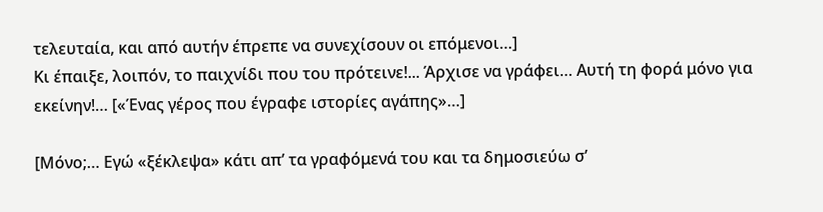τελευταία, και από αυτήν έπρεπε να συνεχίσουν οι επόμενοι…]
Κι έπαιξε, λοιπόν, το παιχνίδι που του πρότεινε!... Άρχισε να γράφει… Αυτή τη φορά μόνο για εκείνην!… [«Ένας γέρος που έγραφε ιστορίες αγάπης»…]

[Μόνο;… Εγώ «ξέκλεψα» κάτι απ’ τα γραφόμενά του και τα δημοσιεύω σ’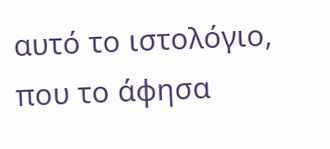αυτό το ιστολόγιο, που το άφησα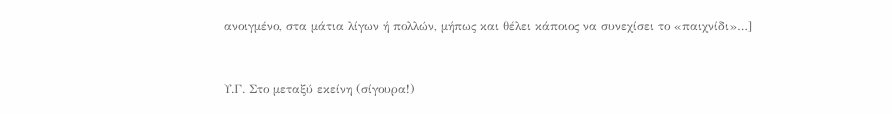ανοιγμένο, στα μάτια λίγων ή πολλών, μήπως και θέλει κάποιος να συνεχίσει το «παιχνίδι»…]


Υ.Γ. Στο μεταξύ εκείνη (σίγουρα!)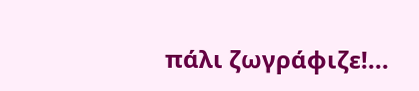πάλι ζωγράφιζε!...